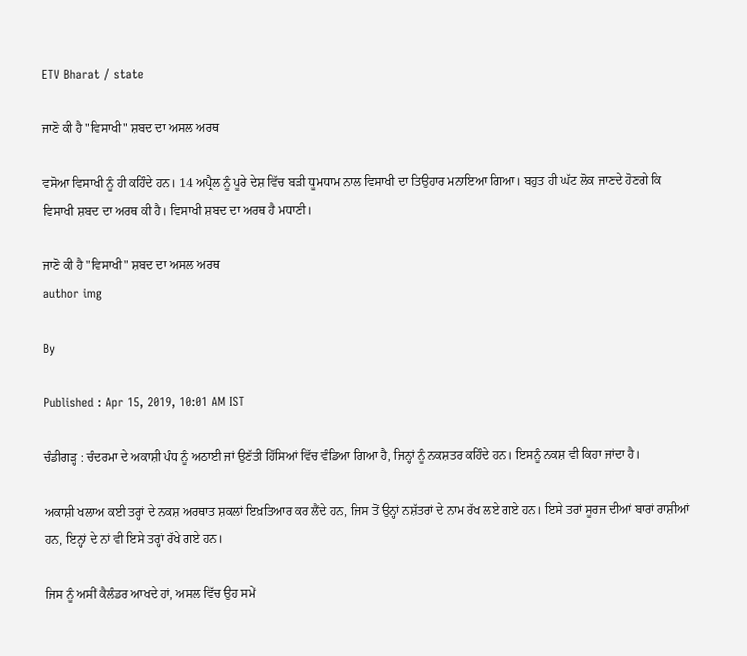ETV Bharat / state

ਜਾਣੋ ਕੀ ਹੈ "ਵਿਸਾਖੀ" ਸ਼ਬਦ ਦਾ ਅਸਲ ਅਰਥ

ਵਸੋਆ ਵਿਸਾਖੀ ਨੂੰ ਹੀ ਕਹਿੰਦੇ ਹਨ। 14 ਅਪ੍ਰੈਲ ਨੂੰ ਪੂਰੇ ਦੇਸ਼ ਵਿੱਚ ਬੜੀ ਧੂਮਧਾਮ ਨਾਲ ਵਿਸਾਖੀ ਦਾ ਤਿਉਹਾਰ ਮਨਾਇਆ ਗਿਆ। ਬਹੁਤ ਹੀ ਘੱਟ ਲੋਕ ਜਾਣਦੇ ਹੋਣਗੇ ਕਿ ਵਿਸਾਖੀ ਸ਼ਬਦ ਦਾ ਅਰਥ ਕੀ ਹੈ। ਵਿਸਾਖੀ ਸ਼ਬਦ ਦਾ ਅਰਥ ਹੈ ਮਧਾਣੀ।

ਜਾਣੋ ਕੀ ਹੈ "ਵਿਸਾਖੀ" ਸ਼ਬਦ ਦਾ ਅਸਲ ਅਰਥ
author img

By

Published : Apr 15, 2019, 10:01 AM IST

ਚੰਡੀਗੜ੍ਹ : ਚੰਦਰਮਾ ਦੇ ਅਕਾਸ਼ੀ ਪੰਧ ਨੂੰ ਅਠਾਈ ਜਾਂ ਉਣੱਤੀ ਹਿੱਸਿਆਂ ਵਿੱਚ ਵੰਡਿਆ ਗਿਆ ਹੈ, ਜਿਨ੍ਹਾਂ ਨੂੰ ਨਕਸ਼ਤਰ ਕਹਿੰਦੇ ਹਨ। ਇਸਨੂੰ ਨਕਸ਼ ਵੀ ਕਿਹਾ ਜਾਂਦਾ ਹੈ।

ਅਕਾਸ਼ੀ ਖਲਾਅ ਕਈ ਤਰ੍ਹਾਂ ਦੇ ਨਕਸ਼ ਅਰਥਾਤ ਸ਼ਕਲਾਂ ਇਖ਼ਤਿਆਰ ਕਰ ਲੈਂਦੇ ਹਨ, ਜਿਸ ਤੋਂ ਉਨ੍ਹਾਂ ਨਸ਼ੱਤਰਾਂ ਦੇ ਨਾਮ ਰੱਖ ਲਏ ਗਏ ਹਨ। ਇਸੇ ਤਰਾਂ ਸੂਰਜ ਦੀਆਂ ਬਾਰਾਂ ਰਾਸ਼ੀਆਂ ਹਨ, ਇਨ੍ਹਾਂ ਦੇ ਨਾਂ ਵੀ ਇਸੇ ਤਰ੍ਹਾਂ ਰੱਖੇ ਗਏ ਹਨ।

ਜਿਸ ਨੂੰ ਅਸੀਂ ਕੈਲੰਡਰ ਆਖਦੇ ਹਾਂ, ਅਸਲ ਵਿੱਚ ਉਹ ਸਮੇਂ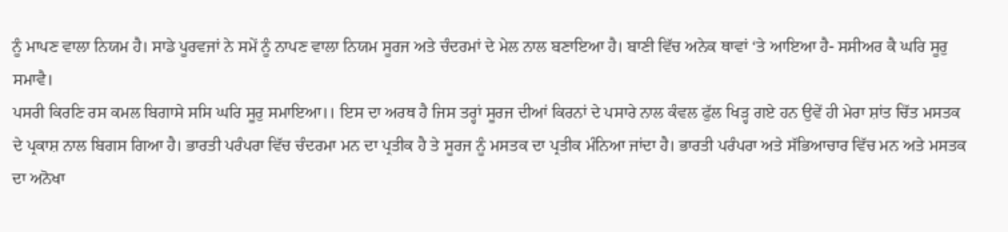ਨੂੰ ਮਾਪਣ ਵਾਲਾ ਨਿਯਮ ਹੈ। ਸਾਡੇ ਪੂਰਵਜਾਂ ਨੇ ਸਮੇਂ ਨੂੰ ਨਾਪਣ ਵਾਲਾ ਨਿਯਮ ਸੂਰਜ ਅਤੇ ਚੰਦਰਮਾਂ ਦੇ ਮੇਲ ਨਾਲ ਬਣਾਇਆ ਹੈ। ਬਾਣੀ ਵਿੱਚ ਅਨੇਕ ਥਾਵਾਂ ‘ਤੇ ਆਇਆ ਹੈ- ਸਸੀਅਰ ਕੈ ਘਰਿ ਸੂਰੁ ਸਮਾਵੈ।
ਪਸਰੀ ਕਿਰਣਿ ਰਸ ਕਮਲ ਬਿਗਾਸੇ ਸਸਿ ਘਰਿ ਸੂਰੁ ਸਮਾਇਆ।। ਇਸ ਦਾ ਅਰਥ ਹੈ ਜਿਸ ਤਰ੍ਹਾਂ ਸੂਰਜ ਦੀਆਂ ਕਿਰਨਾਂ ਦੇ ਪਸਾਰੇ ਨਾਲ ਕੰਵਲ ਫੁੱਲ ਖਿੜ੍ਹ ਗਏ ਹਨ ਉਵੇਂ ਹੀ ਮੇਰਾ ਸ਼ਾਂਤ ਚਿੱਤ ਮਸਤਕ ਦੇ ਪ੍ਰਕਾਸ਼ ਨਾਲ ਬਿਗਸ ਗਿਆ ਹੈ। ਭਾਰਤੀ ਪਰੰਪਰਾ ਵਿੱਚ ਚੰਦਰਮਾ ਮਨ ਦਾ ਪ੍ਰਤੀਕ ਹੈ ਤੇ ਸੂਰਜ ਨੂੰ ਮਸਤਕ ਦਾ ਪ੍ਰਤੀਕ ਮੰਨਿਆ ਜਾਂਦਾ ਹੈ। ਭਾਰਤੀ ਪਰੰਪਰਾ ਅਤੇ ਸੱਭਿਆਚਾਰ ਵਿੱਚ ਮਨ ਅਤੇ ਮਸਤਕ ਦਾ ਅਨੋਖਾ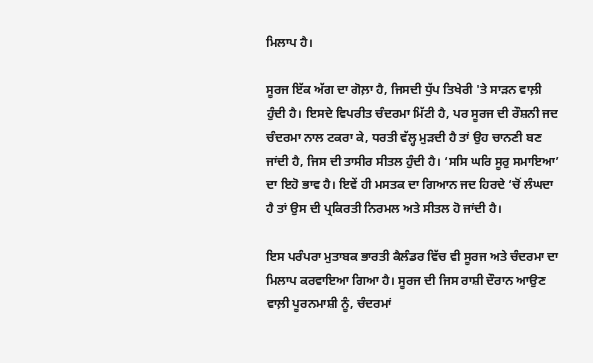ਮਿਲਾਪ ਹੈ।

ਸੂਰਜ ਇੱਕ ਅੱਗ ਦਾ ਗੋਲ਼ਾ ਹੈ, ਜਿਸਦੀ ਧੁੱਪ ਤਿਖੇਰੀ 'ਤੇ ਸਾੜਨ ਵਾਲ਼ੀ ਹੁੰਦੀ ਹੈ। ਇਸਦੇ ਵਿਪਰੀਤ ਚੰਦਰਮਾ ਮਿੱਟੀ ਹੈ, ਪਰ ਸੂਰਜ ਦੀ ਰੌਸ਼ਨੀ ਜਦ ਚੰਦਰਮਾ ਨਾਲ ਟਕਰਾ ਕੇ, ਧਰਤੀ ਵੱਲ੍ਹ ਮੁੜਦੀ ਹੈ ਤਾਂ ਉਹ ਚਾਨਣੀ ਬਣ ਜਾਂਦੀ ਹੈ, ਜਿਸ ਦੀ ਤਾਸੀਰ ਸੀਤਲ ਹੁੰਦੀ ਹੈ। ‘ਸਸਿ ਘਰਿ ਸੂਰੁ ਸਮਾਇਆ’ ਦਾ ਇਹੋ ਭਾਵ ਹੈ। ਇਵੇਂ ਹੀ ਮਸਤਕ ਦਾ ਗਿਆਨ ਜਦ ਹਿਰਦੇ ‘ਚੋਂ ਲੰਘਦਾ ਹੈ ਤਾਂ ਉਸ ਦੀ ਪ੍ਰਕਿਰਤੀ ਨਿਰਮਲ ਅਤੇ ਸੀਤਲ ਹੋ ਜਾਂਦੀ ਹੈ।

ਇਸ ਪਰੰਪਰਾ ਮੁਤਾਬਕ ਭਾਰਤੀ ਕੈਲੰਡਰ ਵਿੱਚ ਵੀ ਸੂਰਜ ਅਤੇ ਚੰਦਰਮਾ ਦਾ ਮਿਲਾਪ ਕਰਵਾਇਆ ਗਿਆ ਹੈ। ਸੂਰਜ ਦੀ ਜਿਸ ਰਾਸ਼ੀ ਦੌਰਾਨ ਆਉਣ ਵਾਲ਼ੀ ਪੂਰਨਮਾਸ਼ੀ ਨੂੰ, ਚੰਦਰਮਾਂ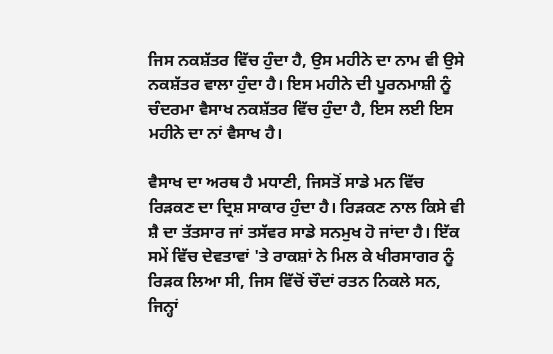ਜਿਸ ਨਕਸ਼ੱਤਰ ਵਿੱਚ ਹੁੰਦਾ ਹੈ, ਉਸ ਮਹੀਨੇ ਦਾ ਨਾਮ ਵੀ ਉਸੇ ਨਕਸ਼ੱਤਰ ਵਾਲਾ ਹੁੰਦਾ ਹੈ। ਇਸ ਮਹੀਨੇ ਦੀ ਪੂਰਨਮਾਸ਼ੀ ਨੂੰ ਚੰਦਰਮਾ ਵੈਸਾਖ ਨਕਸ਼ੱਤਰ ਵਿੱਚ ਹੁੰਦਾ ਹੈ, ਇਸ ਲਈ ਇਸ ਮਹੀਨੇ ਦਾ ਨਾਂ ਵੈਸਾਖ ਹੈ।

ਵੈਸਾਖ ਦਾ ਅਰਥ ਹੈ ਮਧਾਣੀ, ਜਿਸਤੋਂ ਸਾਡੇ ਮਨ ਵਿੱਚ ਰਿੜਕਣ ਦਾ ਦ੍ਰਿਸ਼ ਸਾਕਾਰ ਹੁੰਦਾ ਹੈ। ਰਿੜਕਣ ਨਾਲ ਕਿਸੇ ਵੀ ਸ਼ੈ ਦਾ ਤੱਤਸਾਰ ਜਾਂ ਤਸੱਵਰ ਸਾਡੇ ਸਨਮੁਖ ਹੋ ਜਾਂਦਾ ਹੈ। ਇੱਕ ਸਮੇਂ ਵਿੱਚ ਦੇਵਤਾਵਾਂ 'ਤੇ ਰਾਕਸ਼ਾਂ ਨੇ ਮਿਲ ਕੇ ਖੀਰਸਾਗਰ ਨੂੰ ਰਿੜਕ ਲਿਆ ਸੀ, ਜਿਸ ਵਿੱਚੋਂ ਚੌਦਾਂ ਰਤਨ ਨਿਕਲੇ ਸਨ, ਜਿਨ੍ਹਾਂ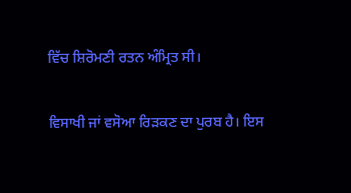ਵਿੱਚ ਸ਼ਿਰੋਮਣੀ ਰਤਨ ਅੰਮ੍ਰਿਤ ਸੀ।

ਵਿਸਾਖੀ ਜਾਂ ਵਸੋਆ ਰਿੜਕਣ ਦਾ ਪੁਰਬ ਹੈ। ਇਸ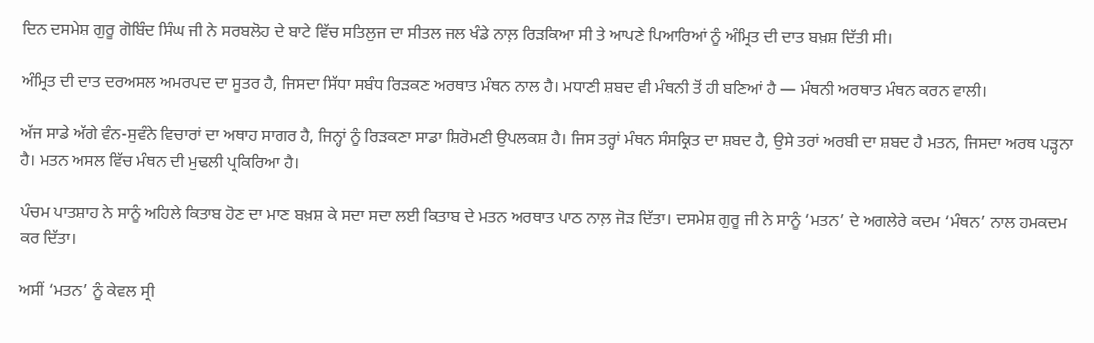ਦਿਨ ਦਸਮੇਸ਼ ਗੁਰੂ ਗੋਬਿੰਦ ਸਿੰਘ ਜੀ ਨੇ ਸਰਬਲੋਹ ਦੇ ਬਾਟੇ ਵਿੱਚ ਸਤਿਲੁਜ ਦਾ ਸੀਤਲ ਜਲ ਖੰਡੇ ਨਾਲ਼ ਰਿੜਕਿਆ ਸੀ ਤੇ ਆਪਣੇ ਪਿਆਰਿਆਂ ਨੂੰ ਅੰਮ੍ਰਿਤ ਦੀ ਦਾਤ ਬਖ਼ਸ਼ ਦਿੱਤੀ ਸੀ।

ਅੰਮ੍ਰਿਤ ਦੀ ਦਾਤ ਦਰਅਸਲ ਅਮਰਪਦ ਦਾ ਸੂਤਰ ਹੈ, ਜਿਸਦਾ ਸਿੱਧਾ ਸਬੰਧ ਰਿੜਕਣ ਅਰਥਾਤ ਮੰਥਨ ਨਾਲ ਹੈ। ਮਧਾਣੀ ਸ਼ਬਦ ਵੀ ਮੰਥਨੀ ਤੋਂ ਹੀ ਬਣਿਆਂ ਹੈ — ਮੰਥਨੀ ਅਰਥਾਤ ਮੰਥਨ ਕਰਨ ਵਾਲੀ।

ਅੱਜ ਸਾਡੇ ਅੱਗੇ ਵੰਨ-ਸੁਵੰਨੇ ਵਿਚਾਰਾਂ ਦਾ ਅਥਾਹ ਸਾਗਰ ਹੈ, ਜਿਨ੍ਹਾਂ ਨੂੰ ਰਿੜਕਣਾ ਸਾਡਾ ਸ਼ਿਰੋਮਣੀ ਉਪਲਕਸ਼ ਹੈ। ਜਿਸ ਤਰ੍ਹਾਂ ਮੰਥਨ ਸੰਸਕ੍ਰਿਤ ਦਾ ਸ਼ਬਦ ਹੈ, ਉਸੇ ਤਰਾਂ ਅਰਬੀ ਦਾ ਸ਼ਬਦ ਹੈ ਮਤਨ, ਜਿਸਦਾ ਅਰਥ ਪੜ੍ਹਨਾ ਹੈ। ਮਤਨ ਅਸਲ ਵਿੱਚ ਮੰਥਨ ਦੀ ਮੁਢਲੀ ਪ੍ਰਕਿਰਿਆ ਹੈ।

ਪੰਚਮ ਪਾਤਸ਼ਾਹ ਨੇ ਸਾਨੂੰ ਅਹਿਲੇ ਕਿਤਾਬ ਹੋਣ ਦਾ ਮਾਣ ਬਖ਼ਸ਼ ਕੇ ਸਦਾ ਸਦਾ ਲਈ ਕਿਤਾਬ ਦੇ ਮਤਨ ਅਰਥਾਤ ਪਾਠ ਨਾਲ਼ ਜੋੜ ਦਿੱਤਾ। ਦਸਮੇਸ਼ ਗੁਰੂ ਜੀ ਨੇ ਸਾਨੂੰ ‘ਮਤਨ’ ਦੇ ਅਗਲੇਰੇ ਕਦਮ ‘ਮੰਥਨ’ ਨਾਲ ਹਮਕਦਮ ਕਰ ਦਿੱਤਾ।

ਅਸੀਂ ‘ਮਤਨ’ ਨੂੰ ਕੇਵਲ ਸ੍ਰੀ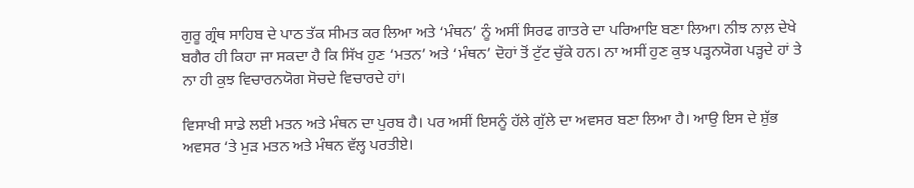ਗੁਰੂ ਗ੍ਰੰਥ ਸਾਹਿਬ ਦੇ ਪਾਠ ਤੱਕ ਸੀਮਤ ਕਰ ਲਿਆ ਅਤੇ ‘ਮੰਥਨ’ ਨੂੰ ਅਸੀਂ ਸਿਰਫ ਗਾਤਰੇ ਦਾ ਪਰਿਆਇ ਬਣਾ ਲਿਆ। ਨੀਝ ਨਾਲ਼ ਦੇਖੇ ਬਗੈਰ ਹੀ ਕਿਹਾ ਜਾ ਸਕਦਾ ਹੈ ਕਿ ਸਿੱਖ ਹੁਣ ‘ਮਤਨ’ ਅਤੇ ‘ਮੰਥਨ’ ਦੋਹਾਂ ਤੋਂ ਟੁੱਟ ਚੁੱਕੇ ਹਨ। ਨਾ ਅਸੀਂ ਹੁਣ ਕੁਝ ਪੜ੍ਹਨਯੋਗ ਪੜ੍ਹਦੇ ਹਾਂ ਤੇ ਨਾ ਹੀ ਕੁਝ ਵਿਚਾਰਨਯੋਗ ਸੋਚਦੇ ਵਿਚਾਰਦੇ ਹਾਂ।

ਵਿਸਾਖੀ ਸਾਡੇ ਲਈ ਮਤਨ ਅਤੇ ਮੰਥਨ ਦਾ ਪੁਰਬ ਹੈ। ਪਰ ਅਸੀਂ ਇਸਨੂੰ ਹੱਲੇ ਗੁੱਲੇ ਦਾ ਅਵਸਰ ਬਣਾ ਲਿਆ ਹੈ। ਆਉ ਇਸ ਦੇ ਸ਼ੁੱਭ ਅਵਸਰ ‘ਤੇ ਮੁੜ ਮਤਨ ਅਤੇ ਮੰਥਨ ਵੱਲ੍ਹ ਪਰਤੀਏ।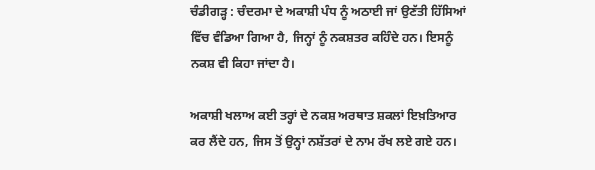ਚੰਡੀਗੜ੍ਹ : ਚੰਦਰਮਾ ਦੇ ਅਕਾਸ਼ੀ ਪੰਧ ਨੂੰ ਅਠਾਈ ਜਾਂ ਉਣੱਤੀ ਹਿੱਸਿਆਂ ਵਿੱਚ ਵੰਡਿਆ ਗਿਆ ਹੈ, ਜਿਨ੍ਹਾਂ ਨੂੰ ਨਕਸ਼ਤਰ ਕਹਿੰਦੇ ਹਨ। ਇਸਨੂੰ ਨਕਸ਼ ਵੀ ਕਿਹਾ ਜਾਂਦਾ ਹੈ।

ਅਕਾਸ਼ੀ ਖਲਾਅ ਕਈ ਤਰ੍ਹਾਂ ਦੇ ਨਕਸ਼ ਅਰਥਾਤ ਸ਼ਕਲਾਂ ਇਖ਼ਤਿਆਰ ਕਰ ਲੈਂਦੇ ਹਨ, ਜਿਸ ਤੋਂ ਉਨ੍ਹਾਂ ਨਸ਼ੱਤਰਾਂ ਦੇ ਨਾਮ ਰੱਖ ਲਏ ਗਏ ਹਨ।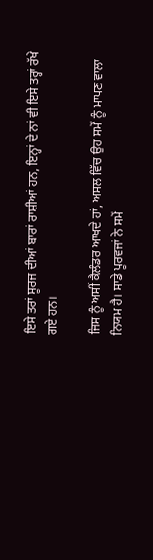ਇਸੇ ਤਰਾਂ ਸੂਰਜ ਦੀਆਂ ਬਾਰਾਂ ਰਾਸ਼ੀਆਂ ਹਨ, ਇਨ੍ਹਾਂ ਦੇ ਨਾਂ ਵੀ ਇਸੇ ਤਰ੍ਹਾਂ ਰੱਖੇ ਗਏ ਹਨ।

ਜਿਸ ਨੂੰ ਅਸੀਂ ਕੈਲੰਡਰ ਆਖਦੇ ਹਾਂ, ਅਸਲ ਵਿੱਚ ਉਹ ਸਮੇਂ ਨੂੰ ਮਾਪਣ ਵਾਲਾ ਨਿਯਮ ਹੈ। ਸਾਡੇ ਪੂਰਵਜਾਂ ਨੇ ਸਮੇਂ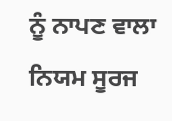ਨੂੰ ਨਾਪਣ ਵਾਲਾ ਨਿਯਮ ਸੂਰਜ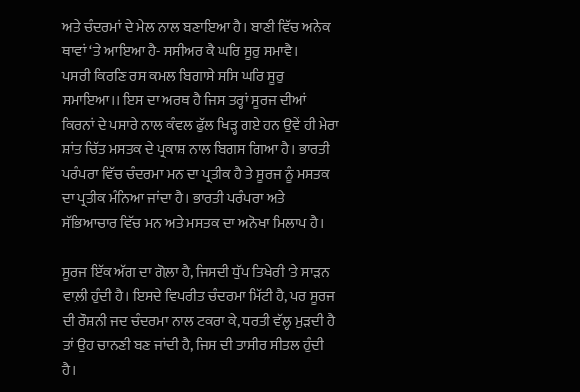ਅਤੇ ਚੰਦਰਮਾਂ ਦੇ ਮੇਲ ਨਾਲ ਬਣਾਇਆ ਹੈ। ਬਾਣੀ ਵਿੱਚ ਅਨੇਕ ਥਾਵਾਂ ‘ਤੇ ਆਇਆ ਹੈ- ਸਸੀਅਰ ਕੈ ਘਰਿ ਸੂਰੁ ਸਮਾਵੈ।
ਪਸਰੀ ਕਿਰਣਿ ਰਸ ਕਮਲ ਬਿਗਾਸੇ ਸਸਿ ਘਰਿ ਸੂਰੁ ਸਮਾਇਆ।। ਇਸ ਦਾ ਅਰਥ ਹੈ ਜਿਸ ਤਰ੍ਹਾਂ ਸੂਰਜ ਦੀਆਂ ਕਿਰਨਾਂ ਦੇ ਪਸਾਰੇ ਨਾਲ ਕੰਵਲ ਫੁੱਲ ਖਿੜ੍ਹ ਗਏ ਹਨ ਉਵੇਂ ਹੀ ਮੇਰਾ ਸ਼ਾਂਤ ਚਿੱਤ ਮਸਤਕ ਦੇ ਪ੍ਰਕਾਸ਼ ਨਾਲ ਬਿਗਸ ਗਿਆ ਹੈ। ਭਾਰਤੀ ਪਰੰਪਰਾ ਵਿੱਚ ਚੰਦਰਮਾ ਮਨ ਦਾ ਪ੍ਰਤੀਕ ਹੈ ਤੇ ਸੂਰਜ ਨੂੰ ਮਸਤਕ ਦਾ ਪ੍ਰਤੀਕ ਮੰਨਿਆ ਜਾਂਦਾ ਹੈ। ਭਾਰਤੀ ਪਰੰਪਰਾ ਅਤੇ ਸੱਭਿਆਚਾਰ ਵਿੱਚ ਮਨ ਅਤੇ ਮਸਤਕ ਦਾ ਅਨੋਖਾ ਮਿਲਾਪ ਹੈ।

ਸੂਰਜ ਇੱਕ ਅੱਗ ਦਾ ਗੋਲ਼ਾ ਹੈ, ਜਿਸਦੀ ਧੁੱਪ ਤਿਖੇਰੀ 'ਤੇ ਸਾੜਨ ਵਾਲ਼ੀ ਹੁੰਦੀ ਹੈ। ਇਸਦੇ ਵਿਪਰੀਤ ਚੰਦਰਮਾ ਮਿੱਟੀ ਹੈ, ਪਰ ਸੂਰਜ ਦੀ ਰੌਸ਼ਨੀ ਜਦ ਚੰਦਰਮਾ ਨਾਲ ਟਕਰਾ ਕੇ, ਧਰਤੀ ਵੱਲ੍ਹ ਮੁੜਦੀ ਹੈ ਤਾਂ ਉਹ ਚਾਨਣੀ ਬਣ ਜਾਂਦੀ ਹੈ, ਜਿਸ ਦੀ ਤਾਸੀਰ ਸੀਤਲ ਹੁੰਦੀ ਹੈ।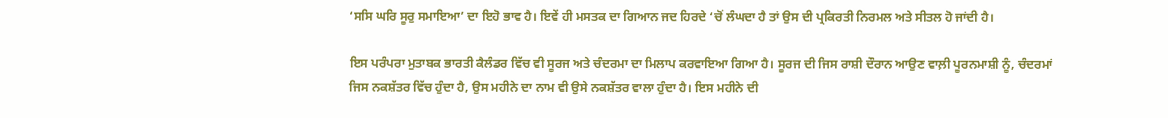‘ਸਸਿ ਘਰਿ ਸੂਰੁ ਸਮਾਇਆ’ ਦਾ ਇਹੋ ਭਾਵ ਹੈ। ਇਵੇਂ ਹੀ ਮਸਤਕ ਦਾ ਗਿਆਨ ਜਦ ਹਿਰਦੇ ‘ਚੋਂ ਲੰਘਦਾ ਹੈ ਤਾਂ ਉਸ ਦੀ ਪ੍ਰਕਿਰਤੀ ਨਿਰਮਲ ਅਤੇ ਸੀਤਲ ਹੋ ਜਾਂਦੀ ਹੈ।

ਇਸ ਪਰੰਪਰਾ ਮੁਤਾਬਕ ਭਾਰਤੀ ਕੈਲੰਡਰ ਵਿੱਚ ਵੀ ਸੂਰਜ ਅਤੇ ਚੰਦਰਮਾ ਦਾ ਮਿਲਾਪ ਕਰਵਾਇਆ ਗਿਆ ਹੈ। ਸੂਰਜ ਦੀ ਜਿਸ ਰਾਸ਼ੀ ਦੌਰਾਨ ਆਉਣ ਵਾਲ਼ੀ ਪੂਰਨਮਾਸ਼ੀ ਨੂੰ, ਚੰਦਰਮਾਂ ਜਿਸ ਨਕਸ਼ੱਤਰ ਵਿੱਚ ਹੁੰਦਾ ਹੈ, ਉਸ ਮਹੀਨੇ ਦਾ ਨਾਮ ਵੀ ਉਸੇ ਨਕਸ਼ੱਤਰ ਵਾਲਾ ਹੁੰਦਾ ਹੈ। ਇਸ ਮਹੀਨੇ ਦੀ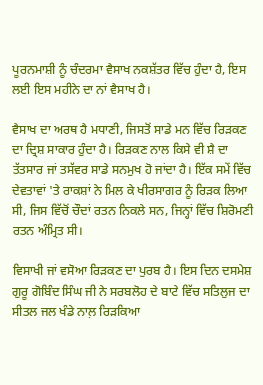ਪੂਰਨਮਾਸ਼ੀ ਨੂੰ ਚੰਦਰਮਾ ਵੈਸਾਖ ਨਕਸ਼ੱਤਰ ਵਿੱਚ ਹੁੰਦਾ ਹੈ, ਇਸ ਲਈ ਇਸ ਮਹੀਨੇ ਦਾ ਨਾਂ ਵੈਸਾਖ ਹੈ।

ਵੈਸਾਖ ਦਾ ਅਰਥ ਹੈ ਮਧਾਣੀ, ਜਿਸਤੋਂ ਸਾਡੇ ਮਨ ਵਿੱਚ ਰਿੜਕਣ ਦਾ ਦ੍ਰਿਸ਼ ਸਾਕਾਰ ਹੁੰਦਾ ਹੈ। ਰਿੜਕਣ ਨਾਲ ਕਿਸੇ ਵੀ ਸ਼ੈ ਦਾ ਤੱਤਸਾਰ ਜਾਂ ਤਸੱਵਰ ਸਾਡੇ ਸਨਮੁਖ ਹੋ ਜਾਂਦਾ ਹੈ। ਇੱਕ ਸਮੇਂ ਵਿੱਚ ਦੇਵਤਾਵਾਂ 'ਤੇ ਰਾਕਸ਼ਾਂ ਨੇ ਮਿਲ ਕੇ ਖੀਰਸਾਗਰ ਨੂੰ ਰਿੜਕ ਲਿਆ ਸੀ, ਜਿਸ ਵਿੱਚੋਂ ਚੌਦਾਂ ਰਤਨ ਨਿਕਲੇ ਸਨ, ਜਿਨ੍ਹਾਂ ਵਿੱਚ ਸ਼ਿਰੋਮਣੀ ਰਤਨ ਅੰਮ੍ਰਿਤ ਸੀ।

ਵਿਸਾਖੀ ਜਾਂ ਵਸੋਆ ਰਿੜਕਣ ਦਾ ਪੁਰਬ ਹੈ। ਇਸ ਦਿਨ ਦਸਮੇਸ਼ ਗੁਰੂ ਗੋਬਿੰਦ ਸਿੰਘ ਜੀ ਨੇ ਸਰਬਲੋਹ ਦੇ ਬਾਟੇ ਵਿੱਚ ਸਤਿਲੁਜ ਦਾ ਸੀਤਲ ਜਲ ਖੰਡੇ ਨਾਲ਼ ਰਿੜਕਿਆ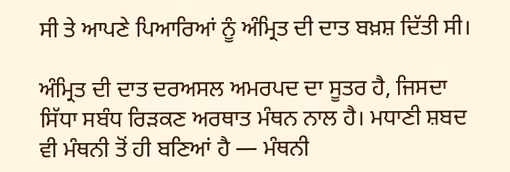ਸੀ ਤੇ ਆਪਣੇ ਪਿਆਰਿਆਂ ਨੂੰ ਅੰਮ੍ਰਿਤ ਦੀ ਦਾਤ ਬਖ਼ਸ਼ ਦਿੱਤੀ ਸੀ।

ਅੰਮ੍ਰਿਤ ਦੀ ਦਾਤ ਦਰਅਸਲ ਅਮਰਪਦ ਦਾ ਸੂਤਰ ਹੈ, ਜਿਸਦਾ ਸਿੱਧਾ ਸਬੰਧ ਰਿੜਕਣ ਅਰਥਾਤ ਮੰਥਨ ਨਾਲ ਹੈ। ਮਧਾਣੀ ਸ਼ਬਦ ਵੀ ਮੰਥਨੀ ਤੋਂ ਹੀ ਬਣਿਆਂ ਹੈ — ਮੰਥਨੀ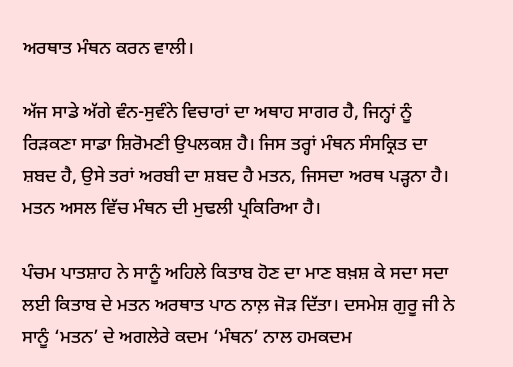ਅਰਥਾਤ ਮੰਥਨ ਕਰਨ ਵਾਲੀ।

ਅੱਜ ਸਾਡੇ ਅੱਗੇ ਵੰਨ-ਸੁਵੰਨੇ ਵਿਚਾਰਾਂ ਦਾ ਅਥਾਹ ਸਾਗਰ ਹੈ, ਜਿਨ੍ਹਾਂ ਨੂੰ ਰਿੜਕਣਾ ਸਾਡਾ ਸ਼ਿਰੋਮਣੀ ਉਪਲਕਸ਼ ਹੈ। ਜਿਸ ਤਰ੍ਹਾਂ ਮੰਥਨ ਸੰਸਕ੍ਰਿਤ ਦਾ ਸ਼ਬਦ ਹੈ, ਉਸੇ ਤਰਾਂ ਅਰਬੀ ਦਾ ਸ਼ਬਦ ਹੈ ਮਤਨ, ਜਿਸਦਾ ਅਰਥ ਪੜ੍ਹਨਾ ਹੈ। ਮਤਨ ਅਸਲ ਵਿੱਚ ਮੰਥਨ ਦੀ ਮੁਢਲੀ ਪ੍ਰਕਿਰਿਆ ਹੈ।

ਪੰਚਮ ਪਾਤਸ਼ਾਹ ਨੇ ਸਾਨੂੰ ਅਹਿਲੇ ਕਿਤਾਬ ਹੋਣ ਦਾ ਮਾਣ ਬਖ਼ਸ਼ ਕੇ ਸਦਾ ਸਦਾ ਲਈ ਕਿਤਾਬ ਦੇ ਮਤਨ ਅਰਥਾਤ ਪਾਠ ਨਾਲ਼ ਜੋੜ ਦਿੱਤਾ। ਦਸਮੇਸ਼ ਗੁਰੂ ਜੀ ਨੇ ਸਾਨੂੰ ‘ਮਤਨ’ ਦੇ ਅਗਲੇਰੇ ਕਦਮ ‘ਮੰਥਨ’ ਨਾਲ ਹਮਕਦਮ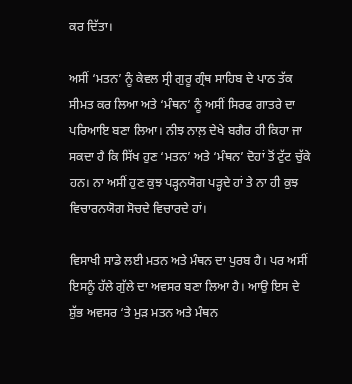ਕਰ ਦਿੱਤਾ।

ਅਸੀਂ ‘ਮਤਨ’ ਨੂੰ ਕੇਵਲ ਸ੍ਰੀ ਗੁਰੂ ਗ੍ਰੰਥ ਸਾਹਿਬ ਦੇ ਪਾਠ ਤੱਕ ਸੀਮਤ ਕਰ ਲਿਆ ਅਤੇ ‘ਮੰਥਨ’ ਨੂੰ ਅਸੀਂ ਸਿਰਫ ਗਾਤਰੇ ਦਾ ਪਰਿਆਇ ਬਣਾ ਲਿਆ। ਨੀਝ ਨਾਲ਼ ਦੇਖੇ ਬਗੈਰ ਹੀ ਕਿਹਾ ਜਾ ਸਕਦਾ ਹੈ ਕਿ ਸਿੱਖ ਹੁਣ ‘ਮਤਨ’ ਅਤੇ ‘ਮੰਥਨ’ ਦੋਹਾਂ ਤੋਂ ਟੁੱਟ ਚੁੱਕੇ ਹਨ। ਨਾ ਅਸੀਂ ਹੁਣ ਕੁਝ ਪੜ੍ਹਨਯੋਗ ਪੜ੍ਹਦੇ ਹਾਂ ਤੇ ਨਾ ਹੀ ਕੁਝ ਵਿਚਾਰਨਯੋਗ ਸੋਚਦੇ ਵਿਚਾਰਦੇ ਹਾਂ।

ਵਿਸਾਖੀ ਸਾਡੇ ਲਈ ਮਤਨ ਅਤੇ ਮੰਥਨ ਦਾ ਪੁਰਬ ਹੈ। ਪਰ ਅਸੀਂ ਇਸਨੂੰ ਹੱਲੇ ਗੁੱਲੇ ਦਾ ਅਵਸਰ ਬਣਾ ਲਿਆ ਹੈ। ਆਉ ਇਸ ਦੇ ਸ਼ੁੱਭ ਅਵਸਰ ‘ਤੇ ਮੁੜ ਮਤਨ ਅਤੇ ਮੰਥਨ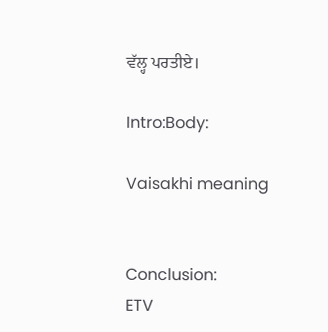ਵੱਲ੍ਹ ਪਰਤੀਏ।

Intro:Body:

Vaisakhi meaning


Conclusion:
ETV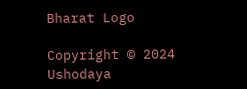Bharat Logo

Copyright © 2024 Ushodaya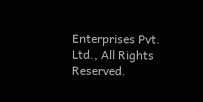Enterprises Pvt. Ltd., All Rights Reserved.